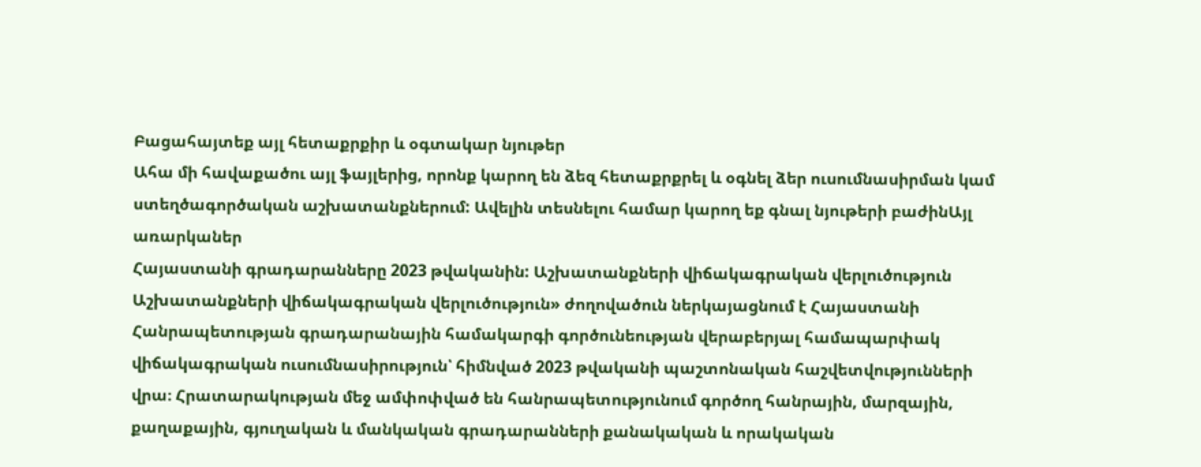Բացահայտեք այլ հետաքրքիր և օգտակար նյութեր
Ահա մի հավաքածու այլ ֆայլերից, որոնք կարող են ձեզ հետաքրքրել և օգնել ձեր ուսումնասիրման կամ ստեղծագործական աշխատանքներում: Ավելին տեսնելու համար կարող եք գնալ նյութերի բաժինԱյլ առարկաներ
Հայաստանի գրադարանները 2023 թվականին: Աշխատանքների վիճակագրական վերլուծություն
Աշխատանքների վիճակագրական վերլուծություն» ժողովածուն ներկայացնում է Հայաստանի Հանրապետության գրադարանային համակարգի գործունեության վերաբերյալ համապարփակ վիճակագրական ուսումնասիրություն՝ հիմնված 2023 թվականի պաշտոնական հաշվետվությունների վրա։ Հրատարակության մեջ ամփոփված են հանրապետությունում գործող հանրային, մարզային, քաղաքային, գյուղական և մանկական գրադարանների քանակական և որակական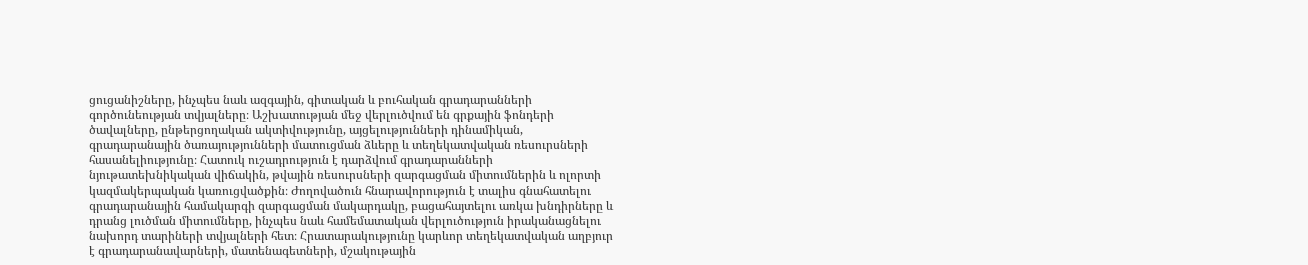ցուցանիշները, ինչպես նաև ազգային, գիտական և բուհական գրադարանների գործունեության տվյալները։ Աշխատության մեջ վերլուծվում են գրքային ֆոնդերի ծավալները, ընթերցողական ակտիվությունը, այցելությունների դինամիկան, գրադարանային ծառայությունների մատուցման ձևերը և տեղեկատվական ռեսուրսների հասանելիությունը։ Հատուկ ուշադրություն է դարձվում գրադարանների նյութատեխնիկական վիճակին, թվային ռեսուրսների զարգացման միտումներին և ոլորտի կազմակերպական կառուցվածքին։ Ժողովածուն հնարավորություն է տալիս գնահատելու գրադարանային համակարգի զարգացման մակարդակը, բացահայտելու առկա խնդիրները և դրանց լուծման միտումները, ինչպես նաև համեմատական վերլուծություն իրականացնելու նախորդ տարիների տվյալների հետ։ Հրատարակությունը կարևոր տեղեկատվական աղբյուր է գրադարանավարների, մատենագետների, մշակութային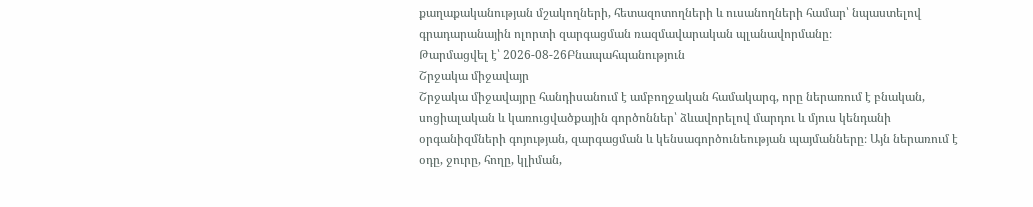քաղաքականության մշակողների, հետազոտողների և ուսանողների համար՝ նպաստելով գրադարանային ոլորտի զարգացման ռազմավարական պլանավորմանը։
Թարմացվել է՝ 2026-08-26Բնապահպանություն
Շրջակա միջավայր
Շրջակա միջավայրը հանդիսանում է ամբողջական համակարգ, որը ներառում է բնական, սոցիալական և կառուցվածքային գործոններ՝ ձևավորելով մարդու և մյուս կենդանի օրգանիզմների գոյության, զարգացման և կենսագործունեության պայմանները։ Այն ներառում է օդը, ջուրը, հողը, կլիման,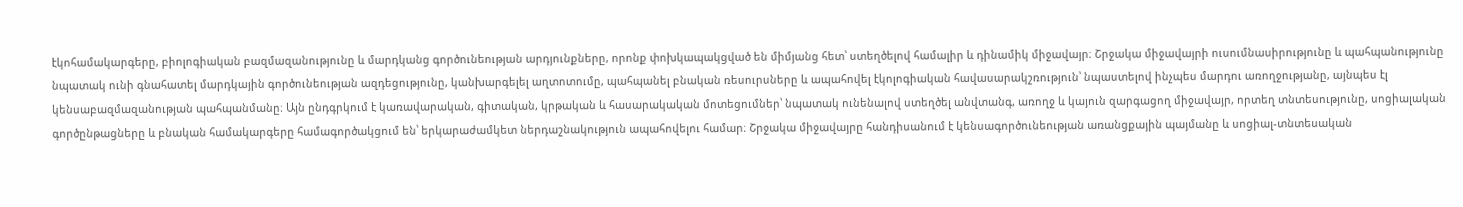էկոհամակարգերը, բիոլոգիական բազմազանությունը և մարդկանց գործունեության արդյունքները, որոնք փոխկապակցված են միմյանց հետ՝ ստեղծելով համալիր և դինամիկ միջավայր։ Շրջակա միջավայրի ուսումնասիրությունը և պահպանությունը նպատակ ունի գնահատել մարդկային գործունեության ազդեցությունը, կանխարգելել աղտոտումը, պահպանել բնական ռեսուրսները և ապահովել էկոլոգիական հավասարակշռություն՝ նպաստելով ինչպես մարդու առողջությանը, այնպես էլ կենսաբազմազանության պահպանմանը։ Այն ընդգրկում է կառավարական, գիտական, կրթական և հասարակական մոտեցումներ՝ նպատակ ունենալով ստեղծել անվտանգ, առողջ և կայուն զարգացող միջավայր, որտեղ տնտեսությունը, սոցիալական գործընթացները և բնական համակարգերը համագործակցում են՝ երկարաժամկետ ներդաշնակություն ապահովելու համար։ Շրջակա միջավայրը հանդիսանում է կենսագործունեության առանցքային պայմանը և սոցիալ-տնտեսական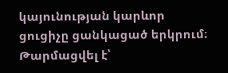կայունության կարևոր ցուցիչը ցանկացած երկրում։
Թարմացվել է՝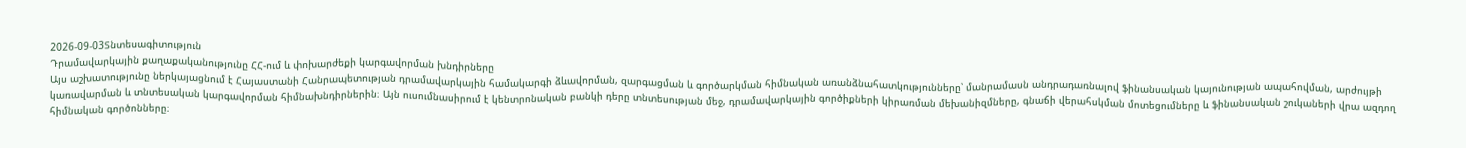2026-09-03Տնտեսագիտություն
Դրամավարկային քաղաքականությունը ՀՀ-ում և փոխարժեքի կարգավորման խնդիրները
Այս աշխատությունը ներկայացնում է Հայաստանի Հանրապետության դրամավարկային համակարգի ձևավորման, զարգացման և գործարկման հիմնական առանձնահատկությունները՝ մանրամասն անդրադառնալով ֆինանսական կայունության ապահովման, արժույթի կառավարման և տնտեսական կարգավորման հիմնախնդիրներին։ Այն ուսումնասիրում է կենտրոնական բանկի դերը տնտեսության մեջ, դրամավարկային գործիքների կիրառման մեխանիզմները, գնաճի վերահսկման մոտեցումները և ֆինանսական շուկաների վրա ազդող հիմնական գործոնները։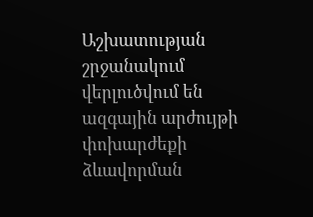Աշխատության շրջանակում վերլուծվում են ազգային արժույթի փոխարժեքի ձևավորման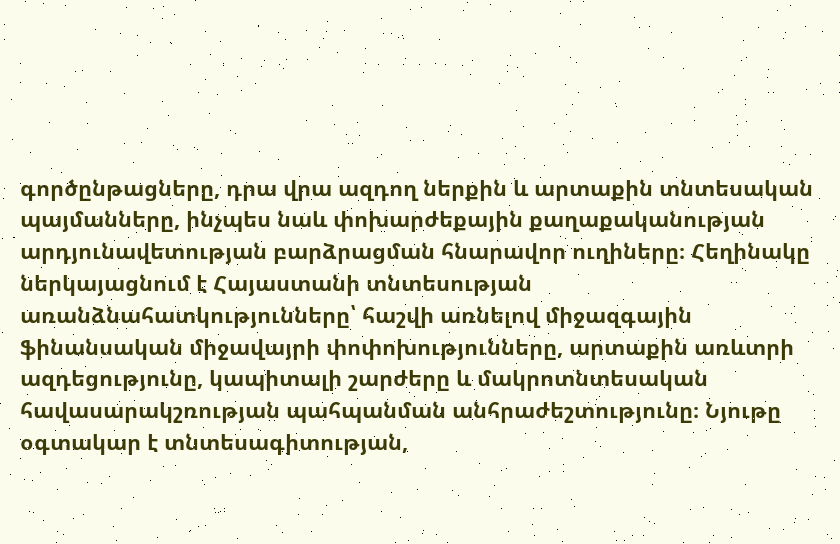գործընթացները, դրա վրա ազդող ներքին և արտաքին տնտեսական պայմանները, ինչպես նաև փոխարժեքային քաղաքականության արդյունավետության բարձրացման հնարավոր ուղիները։ Հեղինակը ներկայացնում է Հայաստանի տնտեսության առանձնահատկությունները՝ հաշվի առնելով միջազգային ֆինանսական միջավայրի փոփոխությունները, արտաքին առևտրի ազդեցությունը, կապիտալի շարժերը և մակրոտնտեսական հավասարակշռության պահպանման անհրաժեշտությունը։ Նյութը օգտակար է տնտեսագիտության,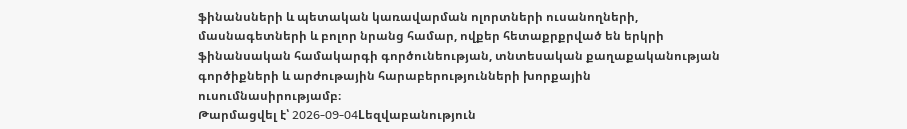ֆինանսների և պետական կառավարման ոլորտների ուսանողների, մասնագետների և բոլոր նրանց համար, ովքեր հետաքրքրված են երկրի ֆինանսական համակարգի գործունեության, տնտեսական քաղաքականության գործիքների և արժութային հարաբերությունների խորքային ուսումնասիրությամբ։
Թարմացվել է՝ 2026-09-04Lեզվաբանություն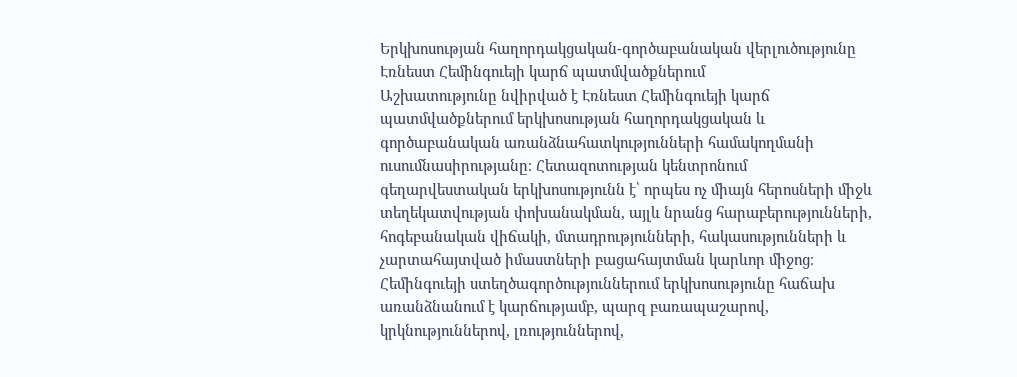Երկխոսության հաղորդակցական-գործաբանական վերլուծությունը Էռնեստ Հեմինգուեյի կարճ պատմվածքներում
Աշխատությունը նվիրված է Էռնեստ Հեմինգուեյի կարճ պատմվածքներում երկխոսության հաղորդակցական և գործաբանական առանձնահատկությունների համակողմանի ուսումնասիրությանը։ Հետազոտության կենտրոնում գեղարվեստական երկխոսությունն է՝ որպես ոչ միայն հերոսների միջև տեղեկատվության փոխանակման, այլև նրանց հարաբերությունների, հոգեբանական վիճակի, մտադրությունների, հակասությունների և չարտահայտված իմաստների բացահայտման կարևոր միջոց։ Հեմինգուեյի ստեղծագործություններում երկխոսությունը հաճախ առանձնանում է կարճությամբ, պարզ բառապաշարով, կրկնություններով, լռություններով,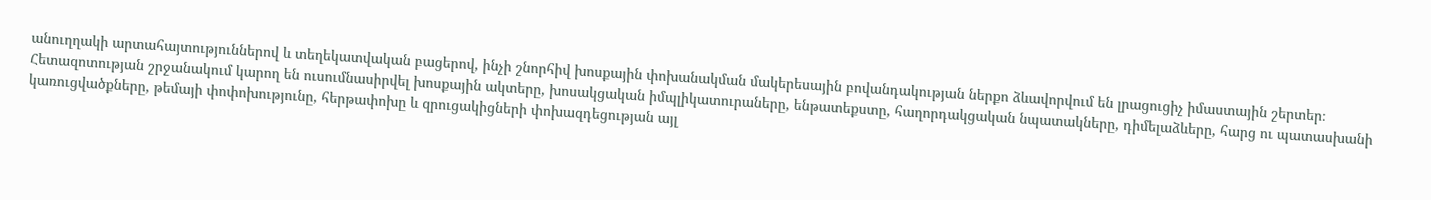անուղղակի արտահայտություններով և տեղեկատվական բացերով, ինչի շնորհիվ խոսքային փոխանակման մակերեսային բովանդակության ներքո ձևավորվում են լրացուցիչ իմաստային շերտեր։ Հետազոտության շրջանակում կարող են ուսումնասիրվել խոսքային ակտերը, խոսակցական իմպլիկատուրաները, ենթատեքստը, հաղորդակցական նպատակները, դիմելաձևերը, հարց ու պատասխանի կառուցվածքները, թեմայի փոփոխությունը, հերթափոխը և զրուցակիցների փոխազդեցության այլ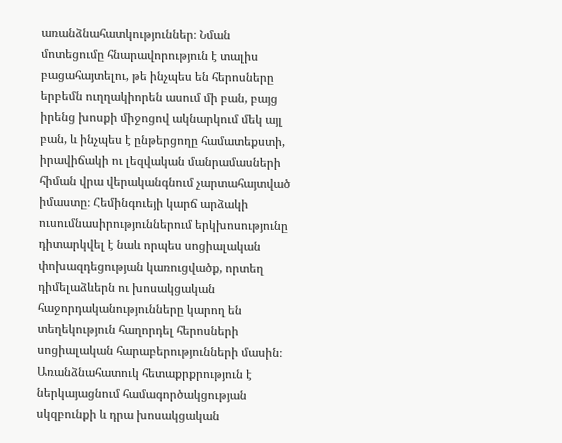առանձնահատկություններ։ Նման մոտեցումը հնարավորություն է տալիս բացահայտելու, թե ինչպես են հերոսները երբեմն ուղղակիորեն ասում մի բան, բայց իրենց խոսքի միջոցով ակնարկում մեկ այլ բան, և ինչպես է ընթերցողը համատեքստի, իրավիճակի ու լեզվական մանրամասների հիման վրա վերականգնում չարտահայտված իմաստը։ Հեմինգուեյի կարճ արձակի ուսումնասիրություններում երկխոսությունը դիտարկվել է նաև որպես սոցիալական փոխազդեցության կառուցվածք, որտեղ դիմելաձևերն ու խոսակցական հաջորդականությունները կարող են տեղեկություն հաղորդել հերոսների սոցիալական հարաբերությունների մասին։ Առանձնահատուկ հետաքրքրություն է ներկայացնում համագործակցության սկզբունքի և դրա խոսակցական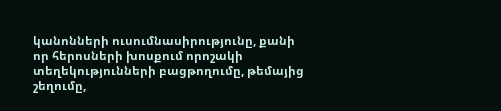կանոնների ուսումնասիրությունը, քանի որ հերոսների խոսքում որոշակի տեղեկությունների բացթողումը, թեմայից շեղումը,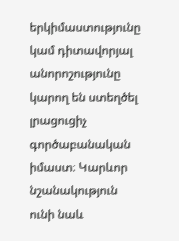երկիմաստությունը կամ դիտավորյալ անորոշությունը կարող են ստեղծել լրացուցիչ գործաբանական իմաստ։ Կարևոր նշանակություն ունի նաև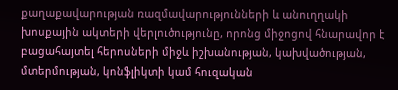քաղաքավարության ռազմավարությունների և անուղղակի խոսքային ակտերի վերլուծությունը, որոնց միջոցով հնարավոր է բացահայտել հերոսների միջև իշխանության, կախվածության, մտերմության, կոնֆլիկտի կամ հուզական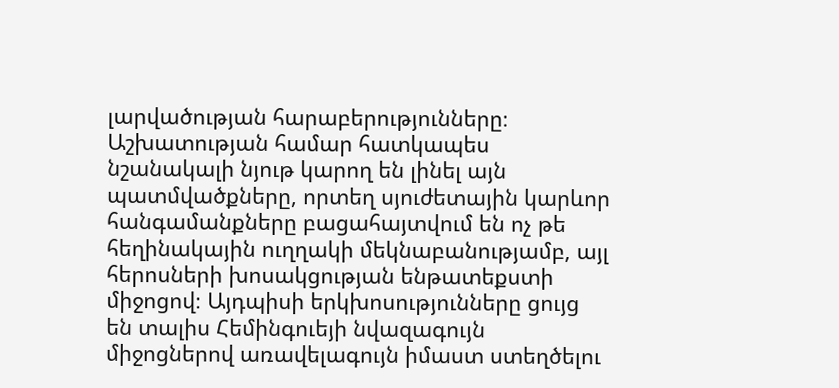լարվածության հարաբերությունները։ Աշխատության համար հատկապես նշանակալի նյութ կարող են լինել այն պատմվածքները, որտեղ սյուժետային կարևոր հանգամանքները բացահայտվում են ոչ թե հեղինակային ուղղակի մեկնաբանությամբ, այլ հերոսների խոսակցության ենթատեքստի միջոցով։ Այդպիսի երկխոսությունները ցույց են տալիս Հեմինգուեյի նվազագույն միջոցներով առավելագույն իմաստ ստեղծելու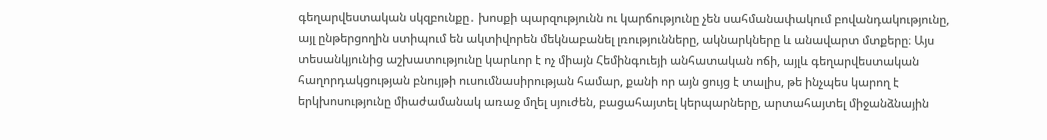գեղարվեստական սկզբունքը․ խոսքի պարզությունն ու կարճությունը չեն սահմանափակում բովանդակությունը, այլ ընթերցողին ստիպում են ակտիվորեն մեկնաբանել լռությունները, ակնարկները և անավարտ մտքերը։ Այս տեսանկյունից աշխատությունը կարևոր է ոչ միայն Հեմինգուեյի անհատական ոճի, այլև գեղարվեստական հաղորդակցության բնույթի ուսումնասիրության համար, քանի որ այն ցույց է տալիս, թե ինչպես կարող է երկխոսությունը միաժամանակ առաջ մղել սյուժեն, բացահայտել կերպարները, արտահայտել միջանձնային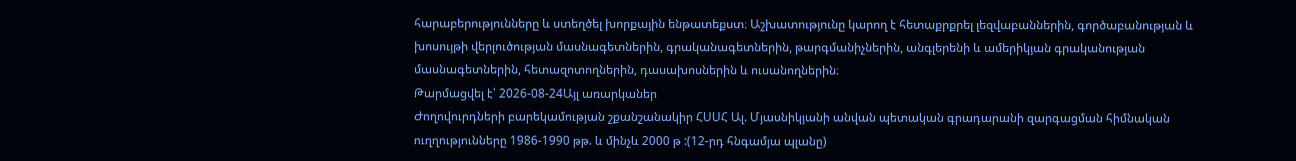հարաբերությունները և ստեղծել խորքային ենթատեքստ։ Աշխատությունը կարող է հետաքրքրել լեզվաբաններին, գործաբանության և խոսույթի վերլուծության մասնագետներին, գրականագետներին, թարգմանիչներին, անգլերենի և ամերիկյան գրականության մասնագետներին, հետազոտողներին, դասախոսներին և ուսանողներին։
Թարմացվել է՝ 2026-08-24Այլ առարկաներ
Ժողովուրդների բարեկամության շքանշանակիր ՀՍՍՀ Ալ. Մյասնիկյանի անվան պետական գրադարանի զարգացման հիմնական ուղղությունները 1986-1990 թթ. և մինչև 2000 թ :(12-րդ հնգամյա պլանը)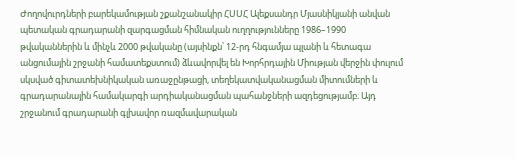Ժողովուրդների բարեկամության շքանշանակիր ՀՍՍՀ Ալեքսանդր Մյասնիկյանի անվան պետական գրադարանի զարգացման հիմնական ուղղությունները 1986–1990 թվականներին և մինչև 2000 թվականը (այսինքն՝ 12-րդ հնգամյա պլանի և հետագա անցումային շրջանի համատեքստում) ձևավորվել են Խորհրդային Միության վերջին փուլում սկսված գիտատեխնիկական առաջընթացի, տեղեկատվականացման միտումների և գրադարանային համակարգի արդիականացման պահանջների ազդեցությամբ։ Այդ շրջանում գրադարանի գլխավոր ռազմավարական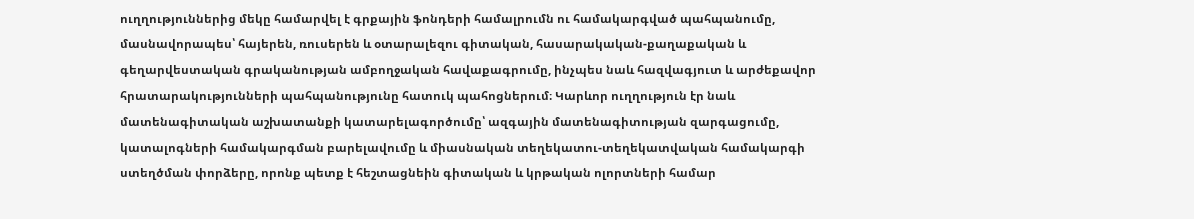ուղղություններից մեկը համարվել է գրքային ֆոնդերի համալրումն ու համակարգված պահպանումը, մասնավորապես՝ հայերեն, ռուսերեն և օտարալեզու գիտական, հասարակական-քաղաքական և գեղարվեստական գրականության ամբողջական հավաքագրումը, ինչպես նաև հազվագյուտ և արժեքավոր հրատարակությունների պահպանությունը հատուկ պահոցներում։ Կարևոր ուղղություն էր նաև մատենագիտական աշխատանքի կատարելագործումը՝ ազգային մատենագիտության զարգացումը, կատալոգների համակարգման բարելավումը և միասնական տեղեկատու-տեղեկատվական համակարգի ստեղծման փորձերը, որոնք պետք է հեշտացնեին գիտական և կրթական ոլորտների համար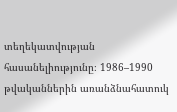տեղեկատվության հասանելիությունը։ 1986–1990 թվականներին առանձնահատուկ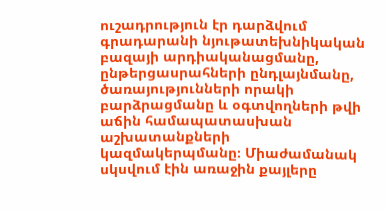ուշադրություն էր դարձվում գրադարանի նյութատեխնիկական բազայի արդիականացմանը, ընթերցասրահների ընդլայնմանը, ծառայությունների որակի բարձրացմանը և օգտվողների թվի աճին համապատասխան աշխատանքների կազմակերպմանը։ Միաժամանակ սկսվում էին առաջին քայլերը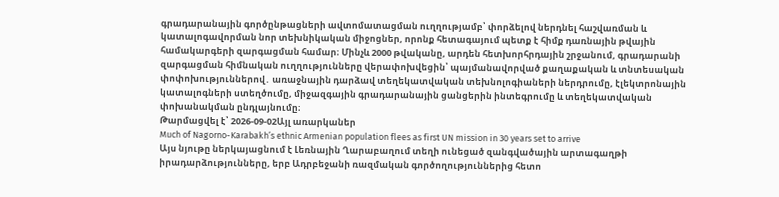գրադարանային գործընթացների ավտոմատացման ուղղությամբ՝ փորձելով ներդնել հաշվառման և կատալոգավորման նոր տեխնիկական միջոցներ, որոնք հետագայում պետք է հիմք դառնային թվային համակարգերի զարգացման համար։ Մինչև 2000 թվականը, արդեն հետխորհրդային շրջանում, գրադարանի զարգացման հիմնական ուղղությունները վերափոխվեցին՝ պայմանավորված քաղաքական և տնտեսական փոփոխություններով․ առաջնային դարձավ տեղեկատվական տեխնոլոգիաների ներդրումը, էլեկտրոնային կատալոգների ստեղծումը, միջազգային գրադարանային ցանցերին ինտեգրումը և տեղեկատվական փոխանակման ընդլայնումը։
Թարմացվել է՝ 2026-09-02Այլ առարկաներ
Much of Nagorno-Karabakh’s ethnic Armenian population flees as first UN mission in 30 years set to arrive
Այս նյութը ներկայացնում է Լեռնային Ղարաբաղում տեղի ունեցած զանգվածային արտագաղթի իրադարձությունները, երբ Ադրբեջանի ռազմական գործողություններից հետո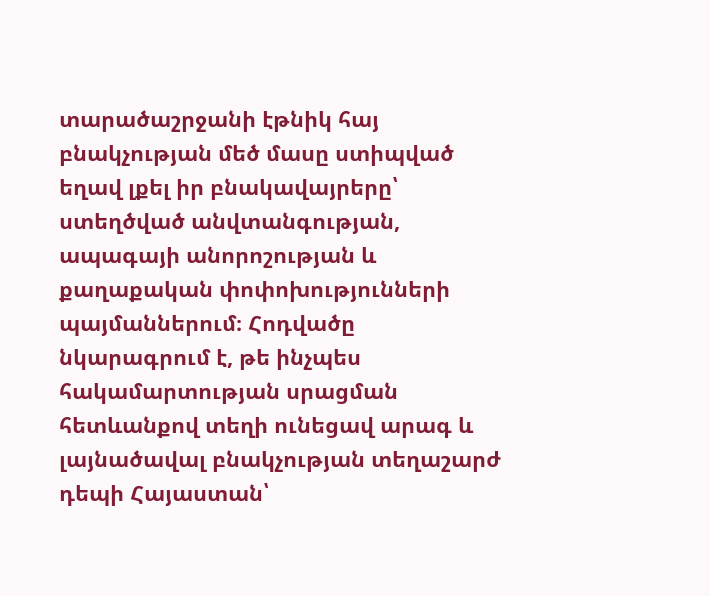տարածաշրջանի էթնիկ հայ բնակչության մեծ մասը ստիպված եղավ լքել իր բնակավայրերը՝ ստեղծված անվտանգության, ապագայի անորոշության և քաղաքական փոփոխությունների պայմաններում։ Հոդվածը նկարագրում է, թե ինչպես հակամարտության սրացման հետևանքով տեղի ունեցավ արագ և լայնածավալ բնակչության տեղաշարժ դեպի Հայաստան՝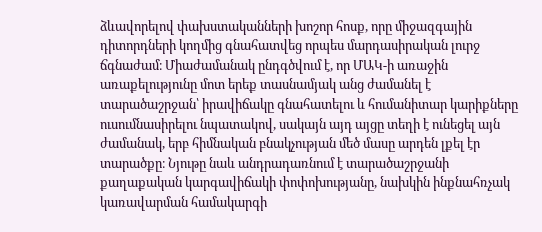ձևավորելով փախստականների խոշոր հոսք, որը միջազգային դիտորդների կողմից գնահատվեց որպես մարդասիրական լուրջ ճգնաժամ։ Միաժամանակ ընդգծվում է, որ ՄԱԿ-ի առաջին առաքելությունը մոտ երեք տասնամյակ անց ժամանել է տարածաշրջան՝ իրավիճակը գնահատելու և հումանիտար կարիքները ուսումնասիրելու նպատակով, սակայն այդ այցը տեղի է ունեցել այն ժամանակ, երբ հիմնական բնակչության մեծ մասը արդեն լքել էր տարածքը։ Նյութը նաև անդրադառնում է տարածաշրջանի քաղաքական կարգավիճակի փոփոխությանը, նախկին ինքնահռչակ կառավարման համակարգի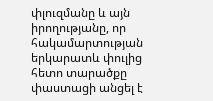փլուզմանը և այն իրողությանը, որ հակամարտության երկարատև փուլից հետո տարածքը փաստացի անցել է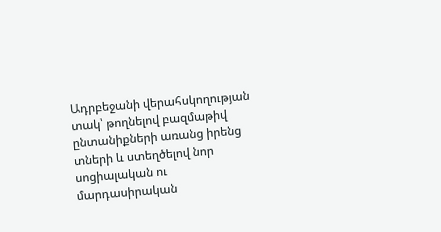Ադրբեջանի վերահսկողության տակ՝ թողնելով բազմաթիվ ընտանիքների առանց իրենց տների և ստեղծելով նոր սոցիալական ու մարդասիրական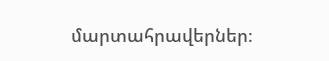մարտահրավերներ։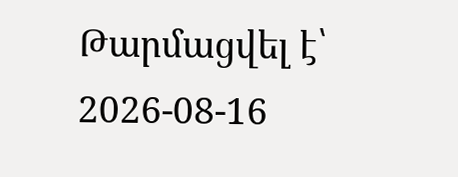Թարմացվել է՝ 2026-08-16